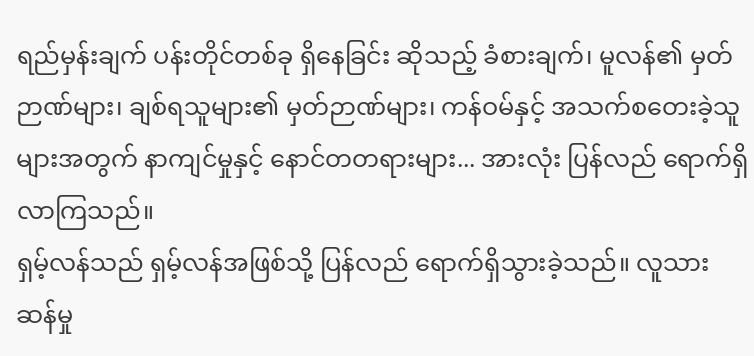ရည်မှန်းချက် ပန်းတိုင်တစ်ခု ရှိနေခြင်း ဆိုသည့် ခံစားချက်၊ မူလန်၏ မှတ်ဉာဏ်များ၊ ချစ်ရသူများ၏ မှတ်ဉာဏ်များ၊ ကန်ဝမ်နှင့် အသက်စတေးခဲ့သူများအတွက် နာကျင်မှုနှင့် နောင်တတရားများ... အားလုံး ပြန်လည် ရောက်ရှိလာကြသည်။
ရှမ့်လန်သည် ရှမ့်လန်အဖြစ်သို့ ပြန်လည် ရောက်ရှိသွားခဲ့သည်။ လူသားဆန်မှု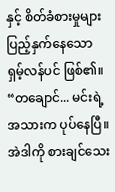နှင့် စိတ်ခံစားမှုများ ပြည့်နှက်နေသော ရှမ့်လန်ပင် ဖြစ်၏။
“တချောင်... မင်းရဲ့ အသားက ပုပ်နေပြီ။ အဲဒါကို စားချင်သေး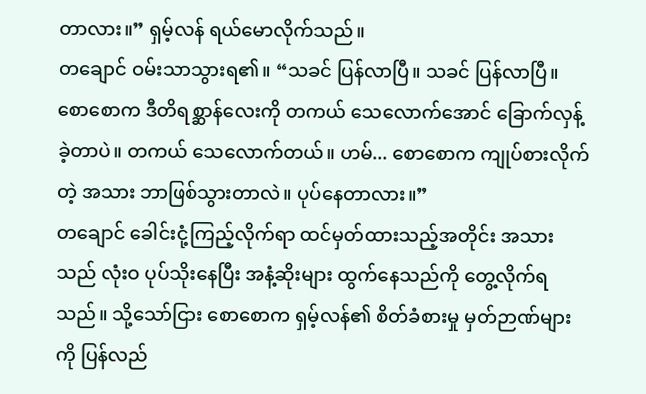တာလား။” ရှမ့်လန် ရယ်မောလိုက်သည်။
တချောင် ဝမ်းသာသွားရ၏။ “သခင် ပြန်လာပြီ။ သခင် ပြန်လာပြီ။ စောစောက ဒီတိရစ္ဆာန်လေးကို တကယ် သေလောက်အောင် ခြောက်လှန့်ခဲ့တာပဲ။ တကယ် သေလောက်တယ်။ ဟမ်... စောစောက ကျုပ်စားလိုက်တဲ့ အသား ဘာဖြစ်သွားတာလဲ။ ပုပ်နေတာလား။”
တချောင် ခေါင်းငုံ့ကြည့်လိုက်ရာ ထင်မှတ်ထားသည့်အတိုင်း အသားသည် လုံးဝ ပုပ်သိုးနေပြီး အနံ့ဆိုးများ ထွက်နေသည်ကို တွေ့လိုက်ရသည်။ သို့သော်ငြား စောစောက ရှမ့်လန်၏ စိတ်ခံစားမှု မှတ်ဉာဏ်များကို ပြန်လည်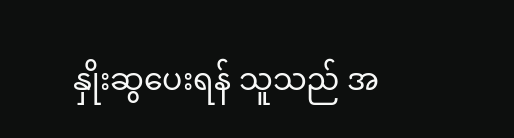နှိုးဆွပေးရန် သူသည် အ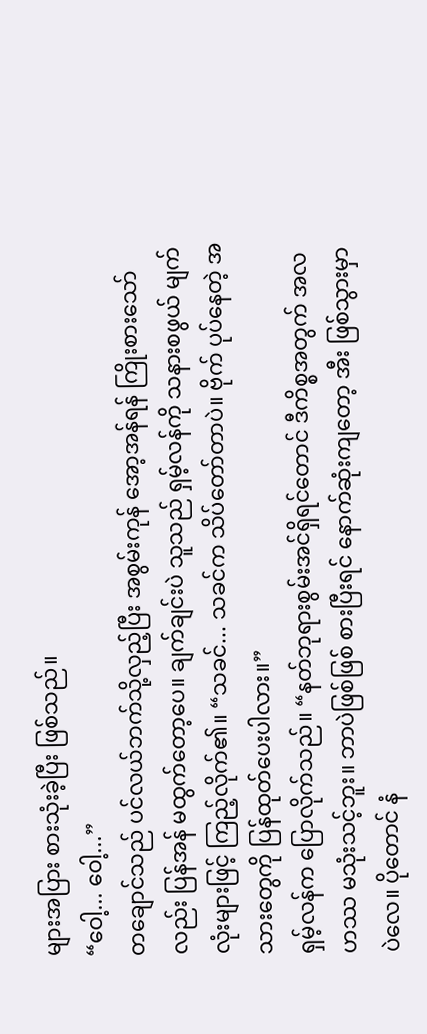များအပြား စားသုံးခဲ့ပြီး ဖြစ်သည်။
“ဝေါ့... ဝေါ့...”
တချောင်သည် ပင်လယ်ဘက်သို့လှည့်ပြီး အစွမ်းကုန် အော့အန်ရန် ကြိုးစားသော်လည်း ပြန်အန် မထွက်တော့ပေ။ ချက်ချင်းပဲ သူသည် ရှမ့်လန်ကို သနားစဖွယ် မျက်လုံးများဖြင့် ကြည့်လိုက်၏။ “သခင်... သခင်က သိပ်တော်တာပဲ။ ဗိုက် ပုပ်နေတဲ့ အသားတွေကို ပြန်ထုတ်ပေးပါလား။”
ရှမ့်လန်က ပြောလိုက်သည်။ “နတ်ဘုရားစွမ်းအင်ရှိရင်တောင် ဒီကိစ္စအတွက် အလဟဿ မသုံးသင့်ဘူး။ ဘာပဲဖြစ်ဖြစ် စားပြီးရင် နောက်ဆုံးကျတော့ အီး ဖြစ်သွားမှာပဲလေ။ ပိုတောင် နံ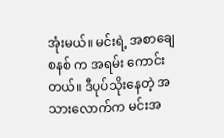အုံးမယ်။ မင်းရဲ့ အစာချေစနစ် က အရမ်း ကောင်းတယ်။ ဒီပုပ်သိုးနေတဲ့ အသားလောက်က မင်းအ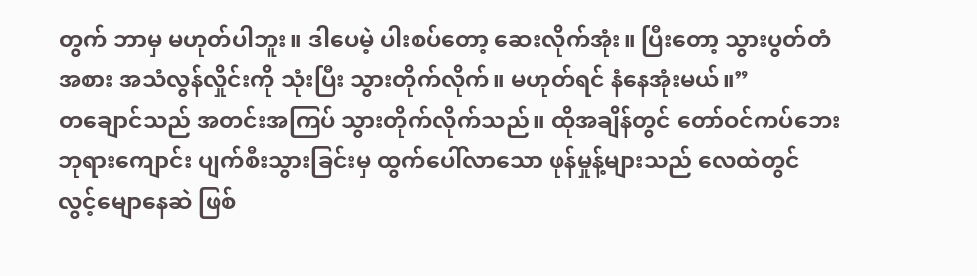တွက် ဘာမှ မဟုတ်ပါဘူး။ ဒါပေမဲ့ ပါးစပ်တော့ ဆေးလိုက်အုံး။ ပြီးတော့ သွားပွတ်တံအစား အသံလွန်လှိုင်းကို သုံးပြီး သွားတိုက်လိုက်။ မဟုတ်ရင် နံနေအုံးမယ်။”
တချောင်သည် အတင်းအကြပ် သွားတိုက်လိုက်သည်။ ထိုအချိန်တွင် တော်ဝင်ကပ်ဘေး ဘုရားကျောင်း ပျက်စီးသွားခြင်းမှ ထွက်ပေါ်လာသော ဖုန်မှုန့်များသည် လေထဲတွင် လွင့်မျောနေဆဲ ဖြစ်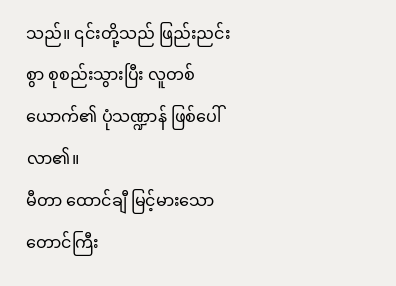သည်။ ၎င်းတို့သည် ဖြည်းညင်းစွာ စုစည်းသွားပြီး လူတစ်ယောက်၏ ပုံသဏ္ဍာန် ဖြစ်ပေါ်လာ၏။
မီတာ ထောင်ချီ မြင့်မားသော တောင်ကြီး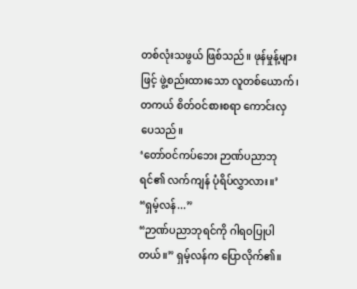တစ်လုံးသဖွယ် ဖြစ်သည်။ ဖုန်မှုန့်များဖြင့် ဖွဲ့စည်းထားသော လူတစ်ယောက်၊ တကယ် စိတ်ဝင်စားစရာ ကောင်းလှပေသည်။
‘တော်ဝင်ကပ်ဘေး ဉာဏ်ပညာဘုရင်၏ လက်ကျန် ပုံရိပ်လွှာလား။’
“ရှမ့်လန်...”
“ဉာဏ်ပညာဘုရင်ကို ဂါရဝပြုပါတယ်။” ရှမ့်လန်က ပြောလိုက်၏။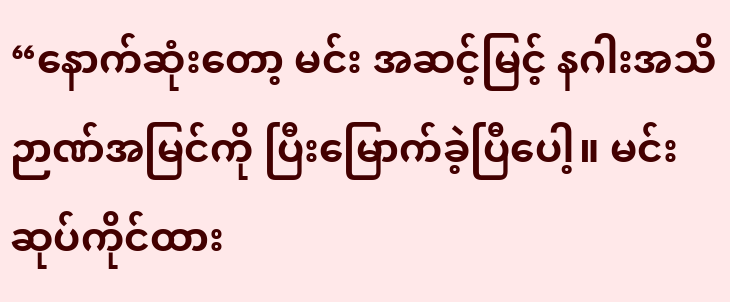“နောက်ဆုံးတော့ မင်း အဆင့်မြင့် နဂါးအသိဉာဏ်အမြင်ကို ပြီးမြောက်ခဲ့ပြီပေါ့။ မင်း ဆုပ်ကိုင်ထား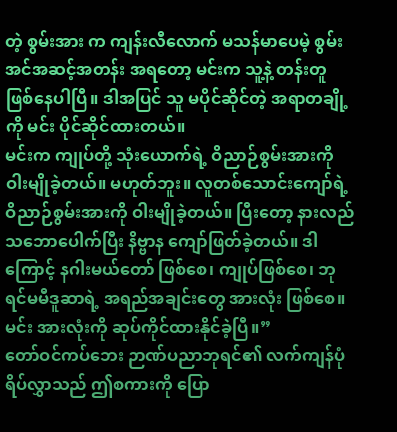တဲ့ စွမ်းအား က ကျန်းလီလောက် မသန်မာပေမဲ့ စွမ်းအင်အဆင့်အတန်း အရတော့ မင်းက သူ့နဲ့ တန်းတူ ဖြစ်နေပါပြီ။ ဒါအပြင် သူ မပိုင်ဆိုင်တဲ့ အရာတချို့ကို မင်း ပိုင်ဆိုင်ထားတယ်။
မင်းက ကျုပ်တို့ သုံးယောက်ရဲ့ ဝိညာဉ်စွမ်းအားကို ဝါးမျိုခဲ့တယ်။ မဟုတ်ဘူး။ လူတစ်သောင်းကျော်ရဲ့ ဝိညာဉ်စွမ်းအားကို ဝါးမျိုခဲ့တယ်။ ပြီးတော့ နားလည်သဘောပေါက်ပြီး နိဗ္ဗာန ကျော်ဖြတ်ခဲ့တယ်။ ဒါကြောင့် နဂါးမယ်တော် ဖြစ်စေ၊ ကျုပ်ဖြစ်စေ၊ ဘုရင်မမီဒူဆာရဲ့ အရည်အချင်းတွေ အားလုံး ဖြစ်စေ။ မင်း အားလုံးကို ဆုပ်ကိုင်ထားနိုင်ခဲ့ပြီ။”
တော်ဝင်ကပ်ဘေး ဉာဏ်ပညာဘုရင်၏ လက်ကျန်ပုံရိပ်လွှာသည် ဤစကားကို ပြော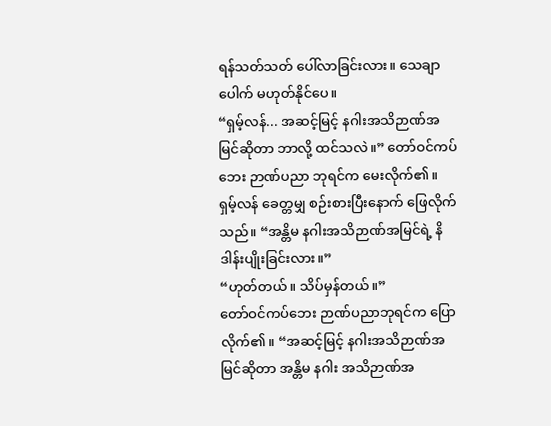ရန်သတ်သတ် ပေါ်လာခြင်းလား။ သေချာပေါက် မဟုတ်နိုင်ပေ။
“ရှမ့်လန်... အဆင့်မြင့် နဂါးအသိဉာဏ်အမြင်ဆိုတာ ဘာလို့ ထင်သလဲ။” တော်ဝင်ကပ်ဘေး ဉာဏ်ပညာ ဘုရင်က မေးလိုက်၏။
ရှမ့်လန် ခေတ္တမျှ စဉ်းစားပြီးနောက် ဖြေလိုက်သည်။ “အန္တိမ နဂါးအသိဉာဏ်အမြင်ရဲ့ နိဒါန်းပျိုးခြင်းလား။”
“ဟုတ်တယ်။ သိပ်မှန်တယ်။”
တော်ဝင်ကပ်ဘေး ဉာဏ်ပညာဘုရင်က ပြောလိုက်၏။ “အဆင့်မြင့် နဂါးအသိဉာဏ်အမြင်ဆိုတာ အန္တိမ နဂါး အသိဉာဏ်အ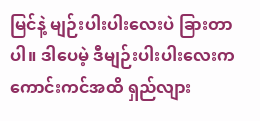မြင်နဲ့ မျဉ်းပါးပါးလေးပဲ ခြားတာပါ။ ဒါပေမဲ့ ဒီမျဉ်းပါးပါးလေးက ကောင်းကင်အထိ ရှည်လျား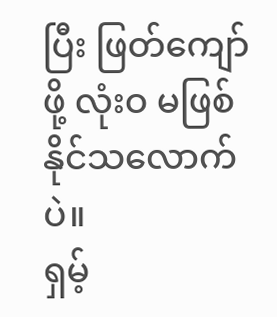ပြီး ဖြတ်ကျော်ဖို့ လုံးဝ မဖြစ်နိုင်သလောက်ပဲ။
ရှမ့်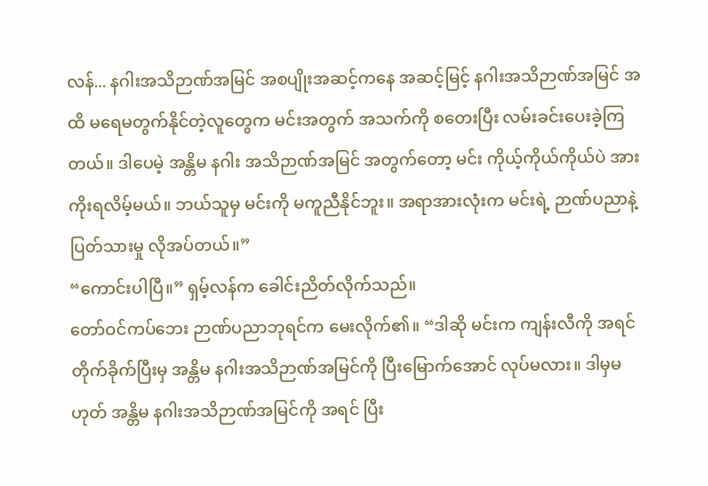လန်... နဂါးအသိဉာဏ်အမြင် အစပျိုးအဆင့်ကနေ အဆင့်မြင့် နဂါးအသိဉာဏ်အမြင် အထိ မရေမတွက်နိုင်တဲ့လူတွေက မင်းအတွက် အသက်ကို စတေးပြီး လမ်းခင်းပေးခဲ့ကြတယ်။ ဒါပေမဲ့ အန္တိမ နဂါး အသိဉာဏ်အမြင် အတွက်တော့ မင်း ကိုယ့်ကိုယ်ကိုယ်ပဲ အားကိုးရလိမ့်မယ်။ ဘယ်သူမှ မင်းကို မကူညီနိုင်ဘူး။ အရာအားလုံးက မင်းရဲ့ ဉာဏ်ပညာနဲ့ ပြတ်သားမှု လိုအပ်တယ်။”
“ကောင်းပါပြီ။” ရှမ့်လန်က ခေါင်းညိတ်လိုက်သည်။
တော်ဝင်ကပ်ဘေး ဉာဏ်ပညာဘုရင်က မေးလိုက်၏။ “ဒါဆို မင်းက ကျန်းလီကို အရင် တိုက်ခိုက်ပြီးမှ အန္တိမ နဂါးအသိဉာဏ်အမြင်ကို ပြီးမြောက်အောင် လုပ်မလား။ ဒါမှမဟုတ် အန္တိမ နဂါးအသိဉာဏ်အမြင်ကို အရင် ပြီး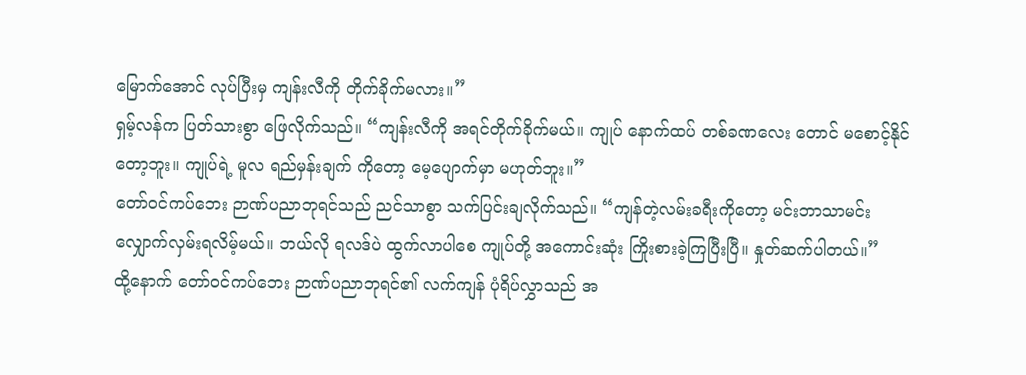မြောက်အောင် လုပ်ပြီးမှ ကျန်းလီကို တိုက်ခိုက်မလား။”
ရှမ့်လန်က ပြတ်သားစွာ ဖြေလိုက်သည်။ “ကျန်းလီကို အရင်တိုက်ခိုက်မယ်။ ကျုပ် နောက်ထပ် တစ်ခဏလေး တောင် မစောင့်နိုင်တော့ဘူး။ ကျုပ်ရဲ့ မူလ ရည်မှန်းချက် ကိုတော့ မေ့ပျောက်မှာ မဟုတ်ဘူး။”
တော်ဝင်ကပ်ဘေး ဉာဏ်ပညာဘုရင်သည် ညင်သာစွာ သက်ပြင်းချလိုက်သည်။ “ကျန်တဲ့လမ်းခရီးကိုတော့ မင်းဘာသာမင်း လျှောက်လှမ်းရလိမ့်မယ်။ ဘယ်လို ရလဒ်ပဲ ထွက်လာပါစေ ကျုပ်တို့ အကောင်းဆုံး ကြိုးစားခဲ့ကြပြီးပြီ။ နှုတ်ဆက်ပါတယ်။”
ထို့နောက် တော်ဝင်ကပ်ဘေး ဉာဏ်ပညာဘုရင်၏ လက်ကျန် ပုံရိပ်လွှာသည် အ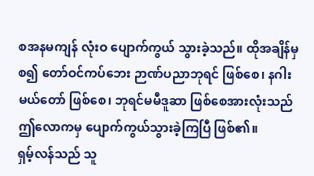စအနမကျန် လုံးဝ ပျောက်ကွယ် သွားခဲ့သည်။ ထိုအချိန်မှစ၍ တော်ဝင်ကပ်ဘေး ဉာဏ်ပညာဘုရင် ဖြစ်စေ၊ နဂါးမယ်တော် ဖြစ်စေ၊ ဘုရင်မမီဒူဆာ ဖြစ်စေအားလုံးသည် ဤလောကမှ ပျောက်ကွယ်သွားခဲ့ကြပြီ ဖြစ်၏။
ရှမ့်လန်သည် သူ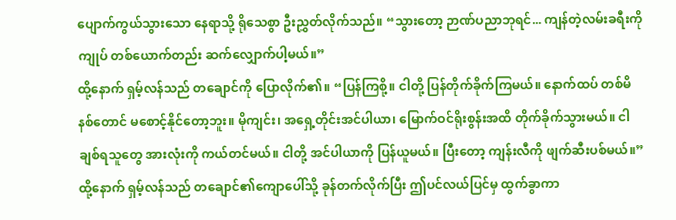ပျောက်ကွယ်သွားသော နေရာသို့ ရိုသေစွာ ဦးညွှတ်လိုက်သည်။ “သွားတော့ ဉာဏ်ပညာဘုရင်... ကျန်တဲ့လမ်းခရီးကို ကျုပ် တစ်ယောက်တည်း ဆက်လျှောက်ပါ့မယ်။”
ထို့နောက် ရှမ့်လန်သည် တချောင်ကို ပြောလိုက်၏။ “ပြန်ကြစို့။ ငါတို့ ပြန်တိုက်ခိုက်ကြမယ်။ နောက်ထပ် တစ်မိနစ်တောင် မစောင့်နိုင်တော့ဘူး။ မိုကျင်း၊ အရှေ့တိုင်းအင်ပါယာ၊ မြောက်ဝင်ရိုးစွန်းအထိ တိုက်ခိုက်သွားမယ်။ ငါချစ်ရသူတွေ အားလုံးကို ကယ်တင်မယ်။ ငါတို့ အင်ပါယာကို ပြန်ယူမယ်။ ပြီးတော့ ကျန်းလီကို ဖျက်ဆီးပစ်မယ်။”
ထို့နောက် ရှမ့်လန်သည် တချောင်၏ကျောပေါ်သို့ ခုန်တက်လိုက်ပြီး ဤပင်လယ်ပြင်မှ ထွက်ခွာကာ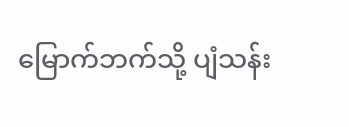မြောက်ဘက်သို့ ပျံသန်း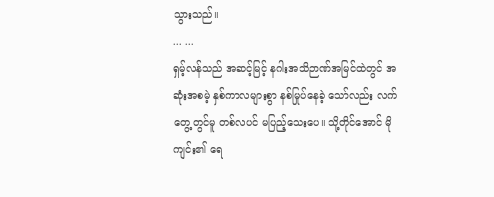သွားသည်။
... ...
ရှမ့်လန်သည် အဆင့်မြင့် နဂါးအသိဉာဏ်အမြင်ထဲတွင် အဆုံးအစမဲ့ နှစ်ကာလများစွာ နစ်မြုပ်နေခဲ့ သော်လည်း လက်တွေ့တွင်မူ တစ်လပင် မပြည့်သေးပေ။ သို့တိုင်အောင် မိုကျင်း၏ ရေ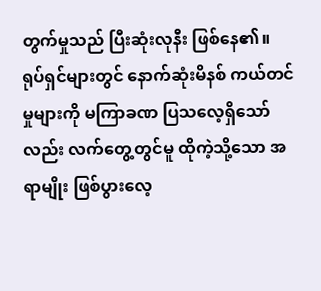တွက်မှုသည် ပြီးဆုံးလုနီး ဖြစ်နေ၏။
ရုပ်ရှင်များတွင် နောက်ဆုံးမိနစ် ကယ်တင်မှုများကို မကြာခဏ ပြသလေ့ရှိသော်လည်း လက်တွေ့တွင်မူ ထိုကဲ့သို့သော အရာမျိုး ဖြစ်ပွားလေ့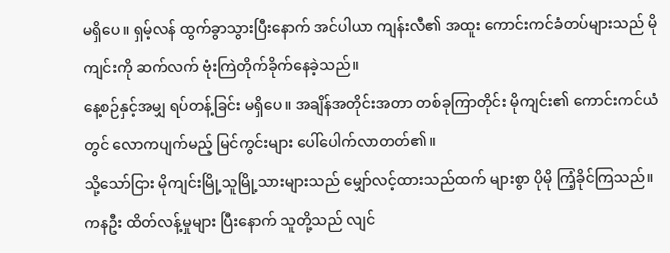မရှိပေ။ ရှမ့်လန် ထွက်ခွာသွားပြီးနောက် အင်ပါယာ ကျန်းလီ၏ အထူး ကောင်းကင်ခံတပ်များသည် မိုကျင်းကို ဆက်လက် ဗုံးကြဲတိုက်ခိုက်နေခဲ့သည်။
နေ့စဉ်နှင့်အမျှ ရပ်တန့်ခြင်း မရှိပေ။ အချိန်အတိုင်းအတာ တစ်ခုကြာတိုင်း မိုကျင်း၏ ကောင်းကင်ယံတွင် လောကပျက်မည့် မြင်ကွင်းများ ပေါ်ပေါက်လာတတ်၏။
သို့သော်ငြား မိုကျင်းမြို့သူမြို့သားများသည် မျှော်လင့်ထားသည်ထက် များစွာ ပိုမို ကြံ့ခိုင်ကြသည်။ ကနဦး ထိတ်လန့်မှုများ ပြီးနောက် သူတို့သည် လျင်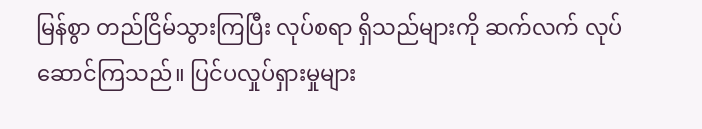မြန်စွာ တည်ငြိမ်သွားကြပြီး လုပ်စရာ ရှိသည်များကို ဆက်လက် လုပ်ဆောင်ကြသည်။ ပြင်ပလှုပ်ရှားမှုများ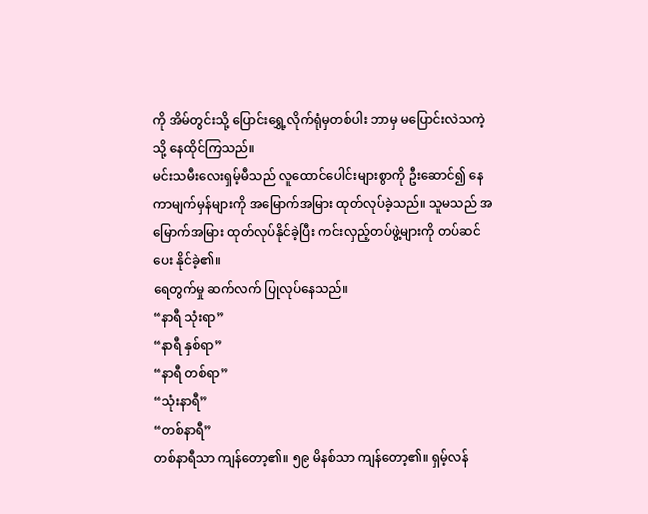ကို အိမ်တွင်းသို့ ပြောင်းရွှေ့လိုက်ရုံမှတစ်ပါး ဘာမှ မပြောင်းလဲသကဲ့သို့ နေထိုင်ကြသည်။
မင်းသမီးလေးရှမ့်မီသည် လူထောင်ပေါင်းများစွာကို ဦးဆောင်၍ နေကာမျက်မှန်များကို အမြောက်အမြား ထုတ်လုပ်ခဲ့သည်။ သူမသည် အမြောက်အမြား ထုတ်လုပ်နိုင်ခဲ့ပြီး ကင်းလှည့်တပ်ဖွဲ့များကို တပ်ဆင်ပေး နိုင်ခဲ့၏။
ရေတွက်မှု ဆက်လက် ပြုလုပ်နေသည်။
“နာရီ သုံးရာ”
“နာရီ နှစ်ရာ”
“နာရီ တစ်ရာ”
“သုံးနာရီ”
“တစ်နာရီ”
တစ်နာရီသာ ကျန်တော့၏။ ၅၉ မိနစ်သာ ကျန်တော့၏။ ရှမ့်လန်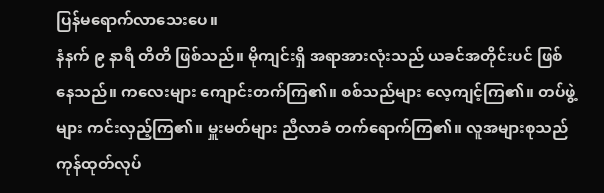ပြန်မရောက်လာသေးပေ။
နံနက် ၉ နာရီ တိတိ ဖြစ်သည်။ မိုကျင်းရှိ အရာအားလုံးသည် ယခင်အတိုင်းပင် ဖြစ်နေသည်။ ကလေးများ ကျောင်းတက်ကြ၏။ စစ်သည်များ လေ့ကျင့်ကြ၏။ တပ်ဖွဲ့များ ကင်းလှည့်ကြ၏။ မှူးမတ်များ ညီလာခံ တက်ရောက်ကြ၏။ လူအများစုသည် ကုန်ထုတ်လုပ်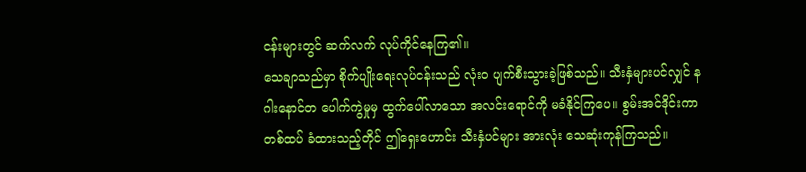ငန်းများတွင် ဆက်လက် လုပ်ကိုင်နေကြ၏။
သေချာသည်မှာ စိုက်ပျိုးရေးလုပ်ငန်းသည် လုံးဝ ပျက်စီးသွားခဲ့ဖြစ်သည်။ သီးနှံများပင်လျှင် နဂါးနောင်တ ပေါက်ကွဲမှုမှ ထွက်ပေါ်လာသော အလင်းရောင်ကို မခံနိုင်ကြပေ။ စွမ်းအင်ဒိုင်းကာ တစ်ထပ် ခံထားသည့်တိုင် ဤရှေးဟောင်း သီးနှံပင်များ အားလုံး သေဆုံးကုန်ကြသည်။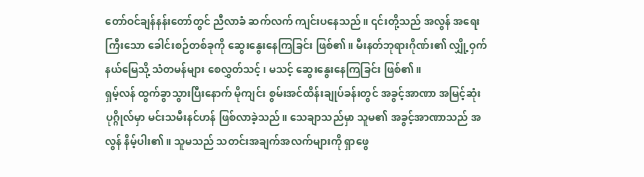တော်ဝင်ချန်နန်းတော်တွင် ညီလာခံ ဆက်လက် ကျင်းပနေသည်။ ၎င်းတို့သည် အလွန် အရေးကြီးသော ခေါင်းစဉ်တစ်ခုကို ဆွေးနွေးနေကြခြင်း ဖြစ်၏။ မီးနတ်ဘုရားဂိုဏ်း၏ လျှို့ဝှက်နယ်မြေသို့ သံတမန်များ စေလွှတ်သင့်၊ မသင့် ဆွေးနွေးနေကြခြင်း ဖြစ်၏။
ရှမ့်လန် ထွက်ခွာသွားပြီးနောက် မိုကျင်း စွမ်းအင်ထိန်းချုပ်ခန်းတွင် အခွင့်အာဏာ အမြင့်ဆုံး ပုဂ္ဂိုလ်မှာ မင်းသမီးနင်ဟန် ဖြစ်လာခဲ့သည်။ သေချာသည်မှာ သူမ၏ အခွင့်အာဏာသည် အလွန် နိမ့်ပါး၏။ သူမသည် သတင်းအချက်အလက်များကို ရှာဖွေ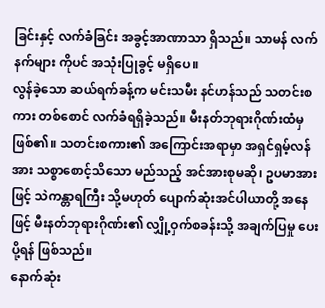ခြင်းနှင့် လက်ခံခြင်း အခွင့်အာဏာသာ ရှိသည်။ သာမန် လက်နက်များ ကိုပင် အသုံးပြုခွင့် မရှိပေ။
လွန်ခဲ့သော ဆယ်ရက်ခန့်က မင်းသမီး နင်ဟန်သည် သတင်းစကား တစ်စောင် လက်ခံရရှိခဲ့သည်။ မီးနတ်ဘုရားဂိုဏ်းထံမှ ဖြစ်၏။ သတင်းစကား၏ အကြောင်းအရာမှာ အရှင်ရှမ့်လန်အား သစ္စာစောင့်သိသော မည်သည့် အင်အားစုမဆို၊ ဥပမာအားဖြင့် သဲကန္တာရကြီး သို့မဟုတ် ပျောက်ဆုံးအင်ပါယာတို့ အနေဖြင့် မီးနတ်ဘုရားဂိုဏ်း၏ လျှို့ဝှက်စခန်းသို့ အချက်ပြမှု ပေးပို့ရန် ဖြစ်သည်။
နောက်ဆုံး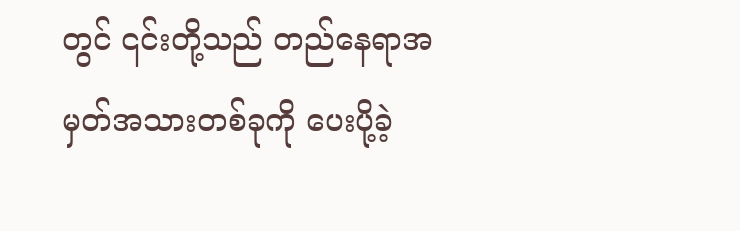တွင် ၎င်းတို့သည် တည်နေရာအမှတ်အသားတစ်ခုကို ပေးပို့ခဲ့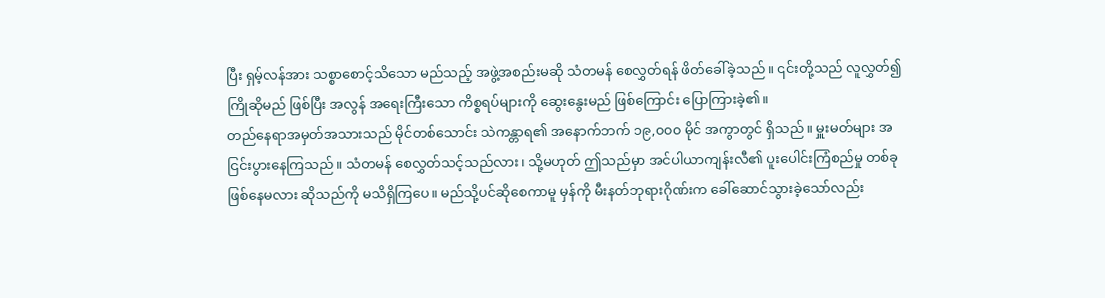ပြီး ရှမ့်လန်အား သစ္စာစောင့်သိသော မည်သည့် အဖွဲ့အစည်းမဆို သံတမန် စေလွှတ်ရန် ဖိတ်ခေါ်ခဲ့သည်။ ၎င်းတို့သည် လူလွှတ်၍ ကြိုဆိုမည် ဖြစ်ပြီး အလွန် အရေးကြီးသော ကိစ္စရပ်များကို ဆွေးနွေးမည် ဖြစ်ကြောင်း ပြောကြားခဲ့၏။
တည်နေရာအမှတ်အသားသည် မိုင်တစ်သောင်း သဲကန္တာရ၏ အနောက်ဘက် ၁၉,၀၀၀ မိုင် အကွာတွင် ရှိသည်။ မှူးမတ်များ အငြင်းပွားနေကြသည်။ သံတမန် စေလွှတ်သင့်သည်လား၊ သို့မဟုတ် ဤသည်မှာ အင်ပါယာကျန်းလီ၏ ပူးပေါင်းကြံစည်မှု တစ်ခု ဖြစ်နေမလား ဆိုသည်ကို မသိရှိကြပေ။ မည်သို့ပင်ဆိုစေကာမူ မှန်ကို မီးနတ်ဘုရားဂိုဏ်းက ခေါ်ဆောင်သွားခဲ့သော်လည်း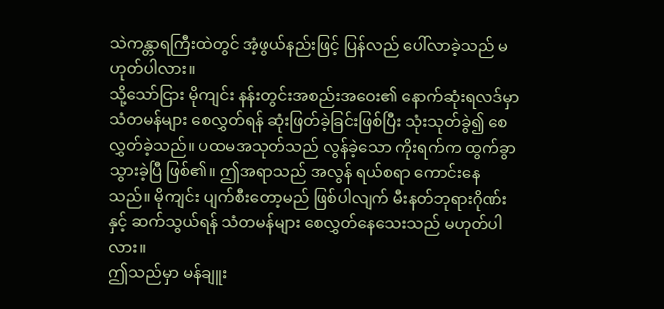သဲကန္တာရကြီးထဲတွင် အံ့ဖွယ်နည်းဖြင့် ပြန်လည် ပေါ်လာခဲ့သည် မဟုတ်ပါလား။
သို့သော်ငြား မိုကျင်း နန်းတွင်းအစည်းအဝေး၏ နောက်ဆုံးရလဒ်မှာ သံတမန်များ စေလွှတ်ရန် ဆုံးဖြတ်ခဲ့ခြင်းဖြစ်ပြီး သုံးသုတ်ခွဲ၍ စေလွှတ်ခဲ့သည်။ ပထမအသုတ်သည် လွန်ခဲ့သော ကိုးရက်က ထွက်ခွာသွားခဲ့ပြီ ဖြစ်၏။ ဤအရာသည် အလွန် ရယ်စရာ ကောင်းနေသည်။ မိုကျင်း ပျက်စီးတော့မည် ဖြစ်ပါလျက် မီးနတ်ဘုရားဂိုဏ်းနှင့် ဆက်သွယ်ရန် သံတမန်များ စေလွှတ်နေသေးသည် မဟုတ်ပါလား။
ဤသည်မှာ မန်ချူး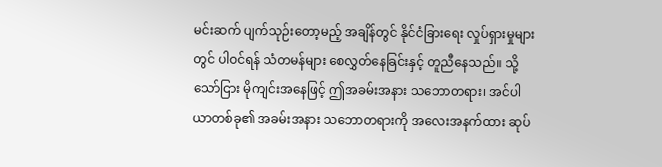မင်းဆက် ပျက်သုဉ်းတော့မည့် အချိန်တွင် နိုင်ငံခြားရေး လှုပ်ရှားမှုများတွင် ပါဝင်ရန် သံတမန်များ စေလွှတ်နေခြင်းနှင့် တူညီနေသည်။ သို့သော်ငြား မိုကျင်းအနေဖြင့် ဤအခမ်းအနား သဘောတရား၊ အင်ပါယာတစ်ခု၏ အခမ်းအနား သဘောတရားကို အလေးအနက်ထား ဆုပ်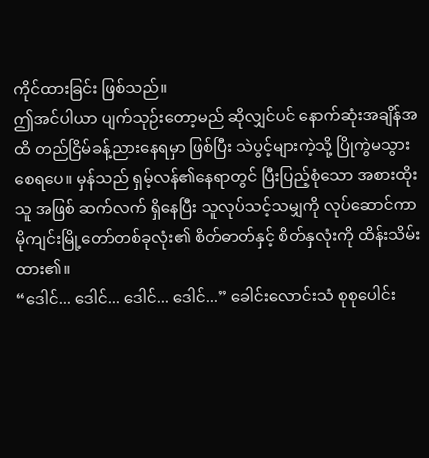ကိုင်ထားခြင်း ဖြစ်သည်။
ဤအင်ပါယာ ပျက်သုဉ်းတော့မည် ဆိုလျှင်ပင် နောက်ဆုံးအချိန်အထိ တည်ငြိမ်ခန့်ညားနေရမှာ ဖြစ်ပြီး သဲပွင့်များကဲ့သို့ ပြိုကွဲမသွားစေရပေ။ မှန်သည် ရှမ့်လန်၏နေရာတွင် ပြီးပြည့်စုံသော အစားထိုးသူ အဖြစ် ဆက်လက် ရှိနေပြီး သူလုပ်သင့်သမျှကို လုပ်ဆောင်ကာ မိုကျင်းမြို့တော်တစ်ခုလုံး၏ စိတ်ဓာတ်နှင့် စိတ်နှလုံးကို ထိန်းသိမ်းထား၏။
“ဒေါင်... ဒေါင်... ဒေါင်... ဒေါင်...” ခေါင်းလောင်းသံ စုစုပေါင်း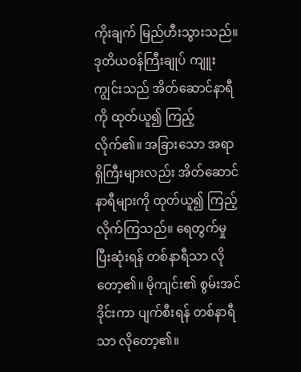ကိုးချက် မြည်ဟီးသွားသည်။
ဒုတိယဝန်ကြီးချုပ် ကျူးကျွင်းသည် အိတ်ဆောင်နာရီကို ထုတ်ယူ၍ ကြည့်လိုက်၏။ အခြားသော အရာရှိကြီးများလည်း အိတ်ဆောင်နာရီများကို ထုတ်ယူ၍ ကြည့်လိုက်ကြသည်။ ရေတွက်မှု ပြီးဆုံးရန် တစ်နာရီသာ လိုတော့၏။ မိုကျင်း၏ စွမ်းအင်ဒိုင်းကာ ပျက်စီးရန် တစ်နာရီသာ လိုတော့၏။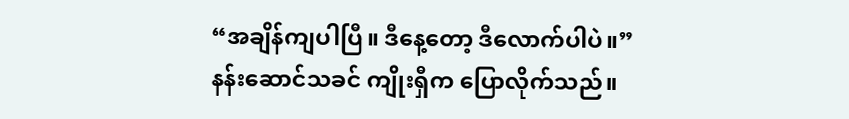“အချိန်ကျပါပြီ။ ဒီနေ့တော့ ဒီလောက်ပါပဲ။”
နန်းဆောင်သခင် ကျိုးရှီက ပြောလိုက်သည်။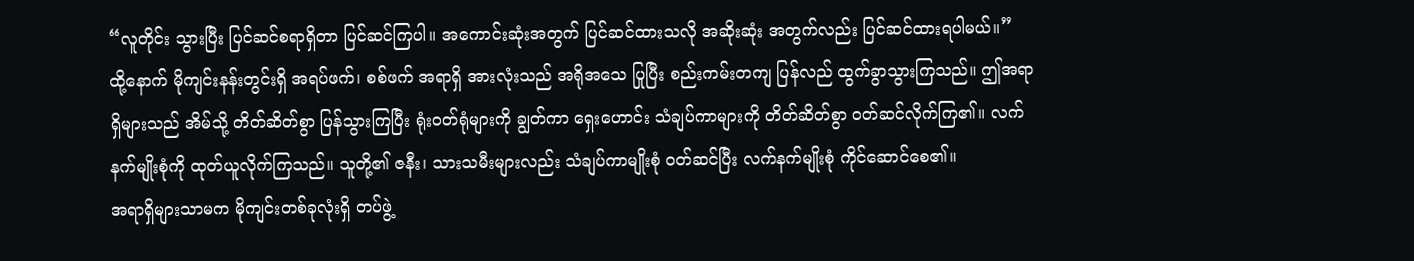“လူတိုင်း သွားပြီး ပြင်ဆင်စရာရှိတာ ပြင်ဆင်ကြပါ။ အကောင်းဆုံးအတွက် ပြင်ဆင်ထားသလို အဆိုးဆုံး အတွက်လည်း ပြင်ဆင်ထားရပါမယ်။”
ထို့နောက် မိုကျင်းနန်းတွင်းရှိ အရပ်ဖက်၊ စစ်ဖက် အရာရှိ အားလုံးသည် အရိုအသေ ပြုပြီး စည်းကမ်းတကျ ပြန်လည် ထွက်ခွာသွားကြသည်။ ဤအရာရှိများသည် အိမ်သို့ တိတ်ဆိတ်စွာ ပြန်သွားကြပြီး ရုံးဝတ်ရုံများကို ချွတ်ကာ ရှေးဟောင်း သံချပ်ကာများကို တိတ်ဆိတ်စွာ ဝတ်ဆင်လိုက်ကြ၏။ လက်နက်မျိုးစုံကို ထုတ်ယူလိုက်ကြသည်။ သူတို့၏ ဇနီး၊ သားသမီးများလည်း သံချပ်ကာမျိုးစုံ ဝတ်ဆင်ပြီး လက်နက်မျိုးစုံ ကိုင်ဆောင်စေ၏။
အရာရှိများသာမက မိုကျင်းတစ်ခုလုံးရှိ တပ်ဖွဲ့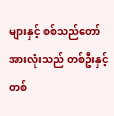များနှင့် စစ်သည်တော် အားလုံးသည် တစ်ဦးနှင့်တစ်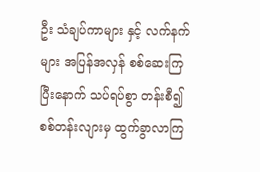ဦး သံချပ်ကာများ နှင့် လက်နက်များ အပြန်အလှန် စစ်ဆေးကြပြီးနောက် သပ်ရပ်စွာ တန်းစီ၍ စစ်တန်းလျားမှ ထွက်ခွာလာကြ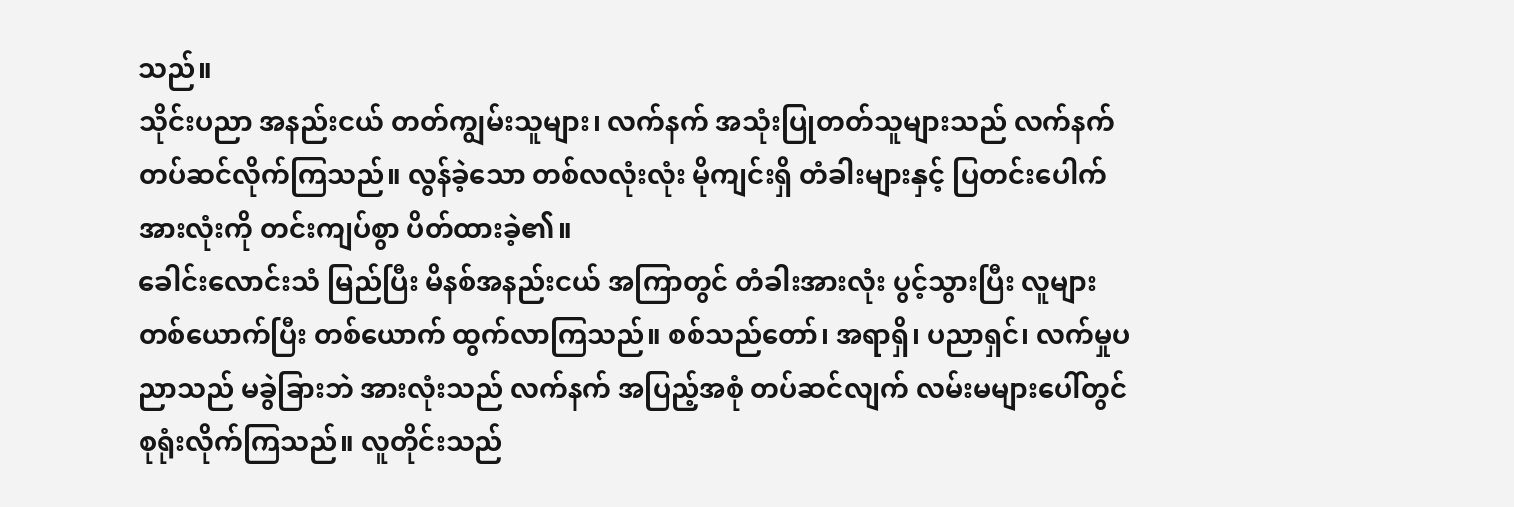သည်။
သိုင်းပညာ အနည်းငယ် တတ်ကျွမ်းသူများ၊ လက်နက် အသုံးပြုတတ်သူများသည် လက်နက် တပ်ဆင်လိုက်ကြသည်။ လွန်ခဲ့သော တစ်လလုံးလုံး မိုကျင်းရှိ တံခါးများနှင့် ပြတင်းပေါက် အားလုံးကို တင်းကျပ်စွာ ပိတ်ထားခဲ့၏။
ခေါင်းလောင်းသံ မြည်ပြီး မိနစ်အနည်းငယ် အကြာတွင် တံခါးအားလုံး ပွင့်သွားပြီး လူများ တစ်ယောက်ပြီး တစ်ယောက် ထွက်လာကြသည်။ စစ်သည်တော်၊ အရာရှိ၊ ပညာရှင်၊ လက်မှုပညာသည် မခွဲခြားဘဲ အားလုံးသည် လက်နက် အပြည့်အစုံ တပ်ဆင်လျက် လမ်းမများပေါ်တွင် စုရုံးလိုက်ကြသည်။ လူတိုင်းသည်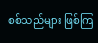စစ်သည်များ ဖြစ်ကြ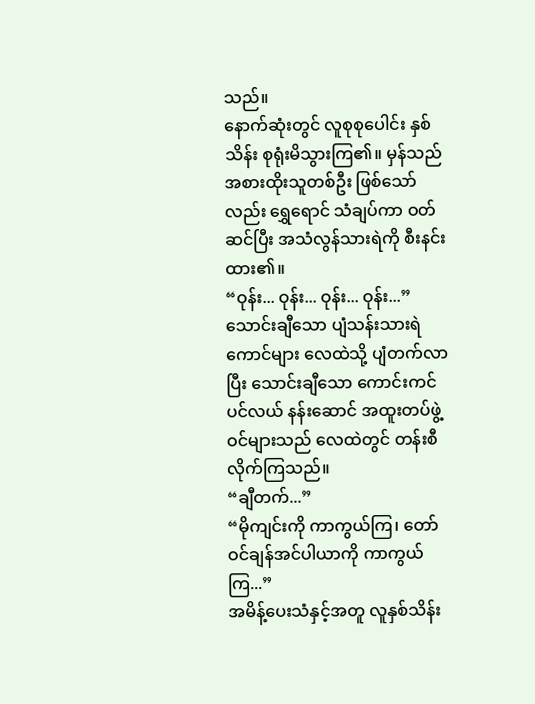သည်။
နောက်ဆုံးတွင် လူစုစုပေါင်း နှစ်သိန်း စုရုံးမိသွားကြ၏။ မှန်သည် အစားထိုးသူတစ်ဦး ဖြစ်သော်လည်း ရွှေရောင် သံချပ်ကာ ဝတ်ဆင်ပြီး အသံလွန်သားရဲကို စီးနင်းထား၏။
“ဝုန်း... ဝုန်း... ဝုန်း... ဝုန်း...”
သောင်းချီသော ပျံသန်းသားရဲကောင်များ လေထဲသို့ ပျံတက်လာပြီး သောင်းချီသော ကောင်းကင်ပင်လယ် နန်းဆောင် အထူးတပ်ဖွဲ့ဝင်များသည် လေထဲတွင် တန်းစီလိုက်ကြသည်။
“ချီတက်...”
“မိုကျင်းကို ကာကွယ်ကြ၊ တော်ဝင်ချန်အင်ပါယာကို ကာကွယ်ကြ...”
အမိန့်ပေးသံနှင့်အတူ လူနှစ်သိန်း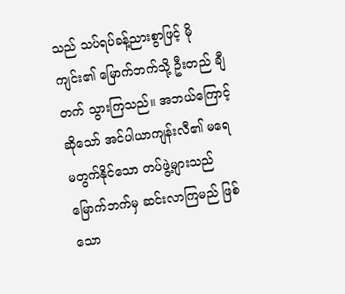သည် သပ်ရပ်ခန့်ညားစွာဖြင့် မိုကျင်း၏ မြောက်ဘက်သို့ ဦးတည် ချီတက် သွားကြသည်။ အဘယ်ကြောင့်ဆိုသော် အင်ပါယာကျန်းလီ၏ မရေမတွက်နိုင်သော တပ်ဖွဲ့များသည် မြောက်ဘက်မှ ဆင်းလာကြမည် ဖြစ်သော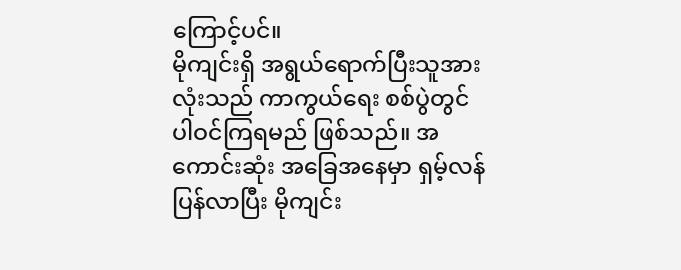ကြောင့်ပင်။
မိုကျင်းရှိ အရွယ်ရောက်ပြီးသူအားလုံးသည် ကာကွယ်ရေး စစ်ပွဲတွင် ပါဝင်ကြရမည် ဖြစ်သည်။ အကောင်းဆုံး အခြေအနေမှာ ရှမ့်လန် ပြန်လာပြီး မိုကျင်း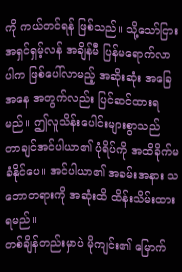ကို ကယ်တင်ရန် ဖြစ်သည်။ သို့သော်ငြား အရှင်ရှမ့်လန် အချိန်မီ ပြန်မရောက်လာပါက ဖြစ်ပေါ်လာမည့် အဆိုးဆုံး အခြေအနေ အတွက်လည်း ပြင်ဆင်ထားရမည်။ ဤလူသိန်းပေါင်းများစွာသည် တာချင်အင်ပါယာ၏ ပုံရိပ်ကို အထိခိုက်မခံနိုင်ပေ။ အင်ပါယာ၏ အခမ်းအနား သဘောတရားကို အဆုံးထိ ထိန်းသိမ်းထားရမည်။
တစ်ချိန်တည်းမှာပဲ မိုကျင်း၏ မြောက်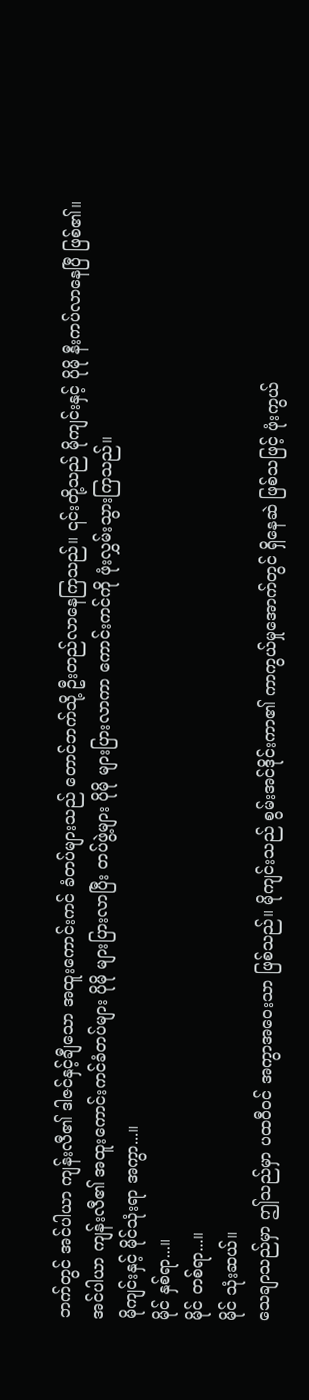ဘက်တွင် အင်ပါယာ ကျန်းလီ၏ ဒါဇင်နှင့်ချီသော အထူးကောင်းကင် ခံတပ်များသည် တောင်ဘက်သို့ ဦးတည်လာနေကြသည်။ ၎င်းတို့သည် မိုကျင်းနှင့် ပိုမို နီးကပ်လာနေပြီ ဖြစ်၏။
အင်ပါယာ ကျန်းလီ၏ အထူးကောင်းကင်ခံတပ်များ ပိုမို များပြားလာပြီး တပ်ဖွဲ့များ ပိုမို များပြားလာကာ ကောင်းကင်ကို ဖုံးလွှမ်းသွားကြသည်။
မိုကျင်းနှင့် မိုင်သုံးရာ အကွာ...။
မိုင် နှစ်ရာ...။
မိုင် တစ်ရာ...။
မိုင် သုံးဆယ်။
သေချာသည်မှာ ဤသည်မှာ ပထဝီဝင် အကွာအဝေးသာ ဖြစ်သည်။ မိုကျင်းသည် စွမ်းအင်ဒိုင်းကာ၏ ကာကွယ်မှုအောက်တွင် ရှိနေဆဲ ဖြစ်သဖြင့် ဖုံးကွယ်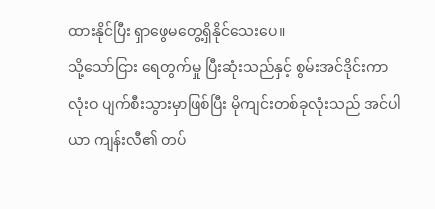ထားနိုင်ပြီး ရှာဖွေမတွေ့ရှိနိုင်သေးပေ။
သို့သော်ငြား ရေတွက်မှု ပြီးဆုံးသည်နှင့် စွမ်းအင်ဒိုင်းကာ လုံးဝ ပျက်စီးသွားမှာဖြစ်ပြီး မိုကျင်းတစ်ခုလုံးသည် အင်ပါယာ ကျန်းလီ၏ တပ်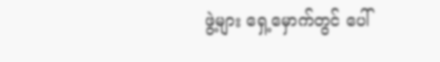ဖွဲ့များ ရှေ့မှောက်တွင် ပေါ်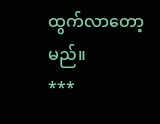ထွက်လာတော့မည်။
***